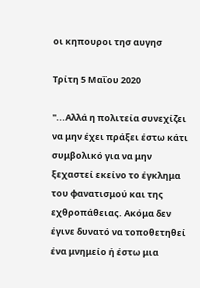οι κηπουροι τησ αυγησ

Τρίτη 5 Μαΐου 2020

"...Αλλά η πολιτεία συνεχίζει να μην έχει πράξει έστω κάτι συμβολικό για να μην ξεχαστεί εκείνο το έγκλημα του φανατισμού και της εχθροπάθειας. Ακόμα δεν έγινε δυνατό να τοποθετηθεί ένα μνημείο ή έστω μια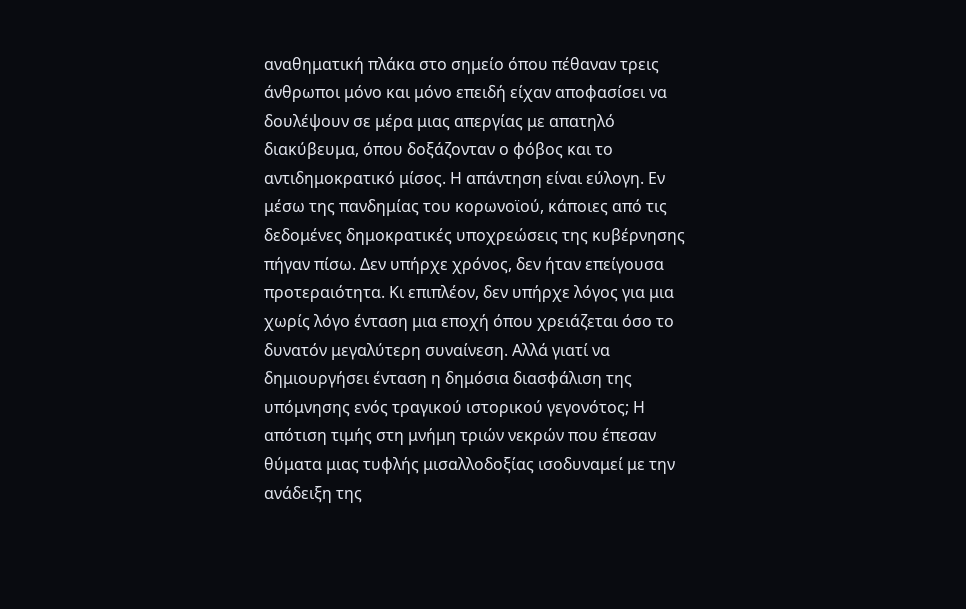αναθηματική πλάκα στο σημείο όπου πέθαναν τρεις άνθρωποι μόνο και μόνο επειδή είχαν αποφασίσει να δουλέψουν σε μέρα μιας απεργίας με απατηλό διακύβευμα, όπου δοξάζονταν ο φόβος και το αντιδημοκρατικό μίσος. Η απάντηση είναι εύλογη. Εν μέσω της πανδημίας του κορωνοϊού, κάποιες από τις δεδομένες δημοκρατικές υποχρεώσεις της κυβέρνησης πήγαν πίσω. Δεν υπήρχε χρόνος, δεν ήταν επείγουσα προτεραιότητα. Κι επιπλέον, δεν υπήρχε λόγος για μια χωρίς λόγο ένταση μια εποχή όπου χρειάζεται όσο το δυνατόν μεγαλύτερη συναίνεση. Αλλά γιατί να δημιουργήσει ένταση η δημόσια διασφάλιση της υπόμνησης ενός τραγικού ιστορικού γεγονότος; Η απότιση τιμής στη μνήμη τριών νεκρών που έπεσαν θύματα μιας τυφλής μισαλλοδοξίας ισοδυναμεί με την ανάδειξη της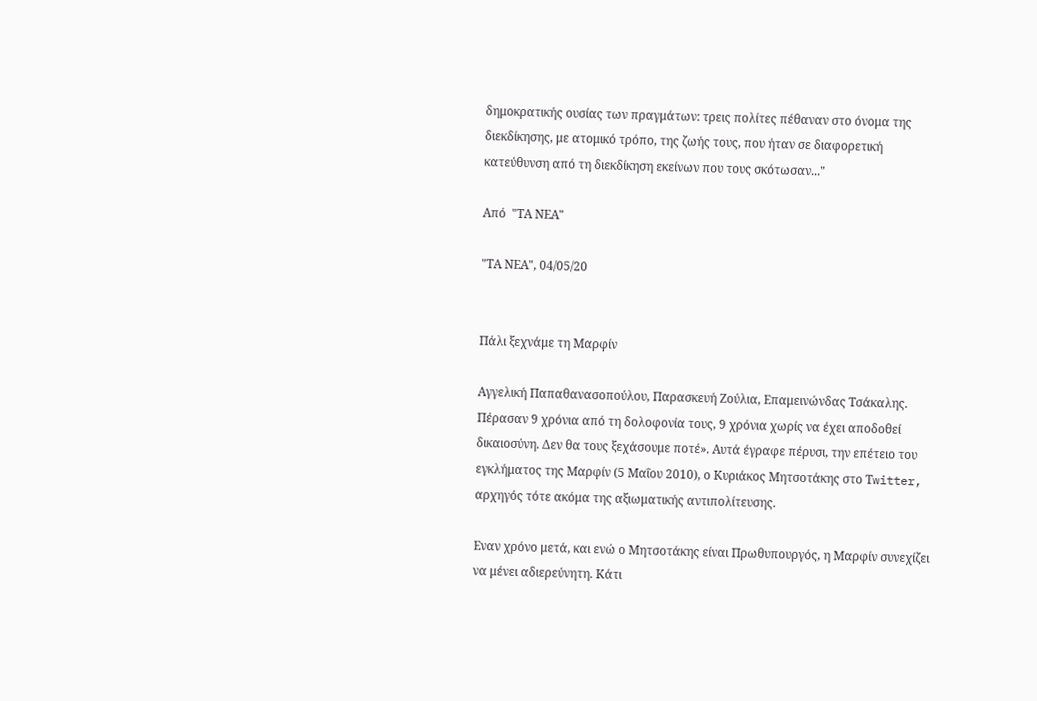δημοκρατικής ουσίας των πραγμάτων: τρεις πολίτες πέθαναν στο όνομα της διεκδίκησης, με ατομικό τρόπο, της ζωής τους, που ήταν σε διαφορετική κατεύθυνση από τη διεκδίκηση εκείνων που τους σκότωσαν..."

Από  "ΤΑ ΝΕΑ"

"ΤΑ ΝΕΑ", 04/05/20


Πάλι ξεχνάμε τη Μαρφίν

Αγγελική Παπαθανασοπούλου, Παρασκευή Ζούλια, Επαμεινώνδας Τσάκαλης. Πέρασαν 9 χρόνια από τη δολοφονία τους, 9 χρόνια χωρίς να έχει αποδοθεί δικαιοσύνη. Δεν θα τους ξεχάσουμε ποτέ». Αυτά έγραφε πέρυσι, την επέτειο του εγκλήματος της Μαρφίν (5 Μαΐου 2010), ο Κυριάκος Μητσοτάκης στο Τwitter, αρχηγός τότε ακόμα της αξιωματικής αντιπολίτευσης.

Εναν χρόνο μετά, και ενώ ο Μητσοτάκης είναι Πρωθυπουργός, η Μαρφίν συνεχίζει να μένει αδιερεύνητη. Κάτι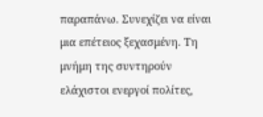παραπάνω. Συνεχίζει να είναι μια επέτειος ξεχασμένη. Τη μνήμη της συντηρούν ελάχιστοι ενεργοί πολίτες,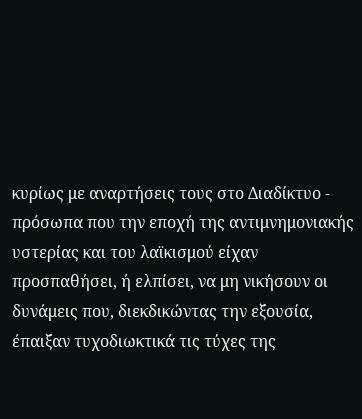κυρίως με αναρτήσεις τους στο Διαδίκτυο - πρόσωπα που την εποχή της αντιμνημονιακής υστερίας και του λαϊκισμού είχαν προσπαθήσει, ή ελπίσει, να μη νικήσουν οι δυνάμεις που, διεκδικώντας την εξουσία, έπαιξαν τυχοδιωκτικά τις τύχες της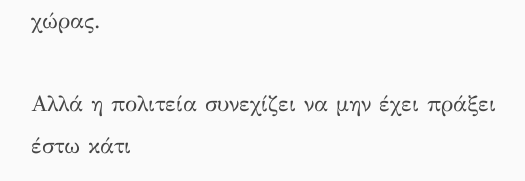χώρας.

Αλλά η πολιτεία συνεχίζει να μην έχει πράξει έστω κάτι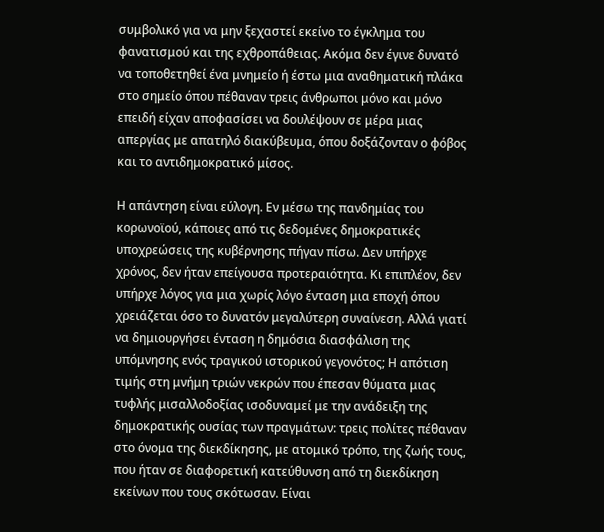συμβολικό για να μην ξεχαστεί εκείνο το έγκλημα του φανατισμού και της εχθροπάθειας. Ακόμα δεν έγινε δυνατό να τοποθετηθεί ένα μνημείο ή έστω μια αναθηματική πλάκα στο σημείο όπου πέθαναν τρεις άνθρωποι μόνο και μόνο επειδή είχαν αποφασίσει να δουλέψουν σε μέρα μιας απεργίας με απατηλό διακύβευμα, όπου δοξάζονταν ο φόβος και το αντιδημοκρατικό μίσος.

Η απάντηση είναι εύλογη. Εν μέσω της πανδημίας του κορωνοϊού, κάποιες από τις δεδομένες δημοκρατικές υποχρεώσεις της κυβέρνησης πήγαν πίσω. Δεν υπήρχε χρόνος, δεν ήταν επείγουσα προτεραιότητα. Κι επιπλέον, δεν υπήρχε λόγος για μια χωρίς λόγο ένταση μια εποχή όπου χρειάζεται όσο το δυνατόν μεγαλύτερη συναίνεση. Αλλά γιατί να δημιουργήσει ένταση η δημόσια διασφάλιση της υπόμνησης ενός τραγικού ιστορικού γεγονότος; Η απότιση τιμής στη μνήμη τριών νεκρών που έπεσαν θύματα μιας τυφλής μισαλλοδοξίας ισοδυναμεί με την ανάδειξη της δημοκρατικής ουσίας των πραγμάτων: τρεις πολίτες πέθαναν στο όνομα της διεκδίκησης, με ατομικό τρόπο, της ζωής τους, που ήταν σε διαφορετική κατεύθυνση από τη διεκδίκηση εκείνων που τους σκότωσαν. Είναι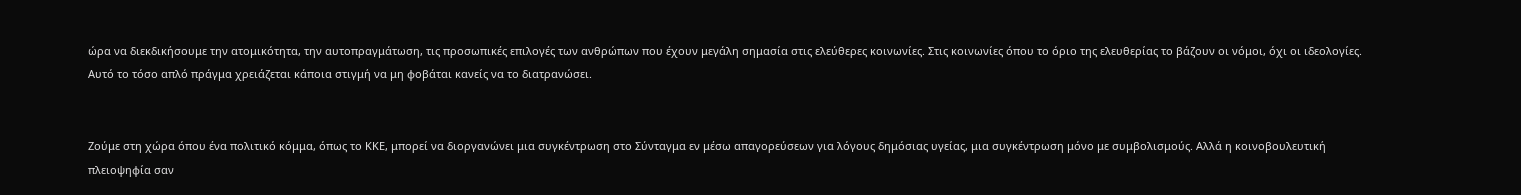ώρα να διεκδικήσουμε την ατομικότητα, την αυτοπραγμάτωση, τις προσωπικές επιλογές των ανθρώπων που έχουν μεγάλη σημασία στις ελεύθερες κοινωνίες. Στις κοινωνίες όπου το όριο της ελευθερίας το βάζουν οι νόμοι, όχι οι ιδεολογίες. Αυτό το τόσο απλό πράγμα χρειάζεται κάποια στιγμή να μη φοβάται κανείς να το διατρανώσει.


Ζούμε στη χώρα όπου ένα πολιτικό κόμμα, όπως το ΚΚΕ, μπορεί να διοργανώνει μια συγκέντρωση στο Σύνταγμα εν μέσω απαγορεύσεων για λόγους δημόσιας υγείας, μια συγκέντρωση μόνο με συμβολισμούς. Αλλά η κοινοβουλευτική πλειοψηφία σαν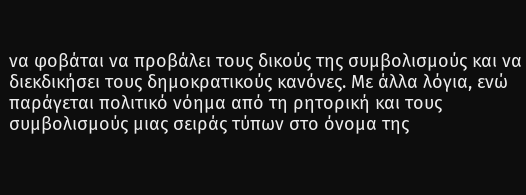να φοβάται να προβάλει τους δικούς της συμβολισμούς και να διεκδικήσει τους δημοκρατικούς κανόνες. Με άλλα λόγια, ενώ παράγεται πολιτικό νόημα από τη ρητορική και τους συμβολισμούς μιας σειράς τύπων στο όνομα της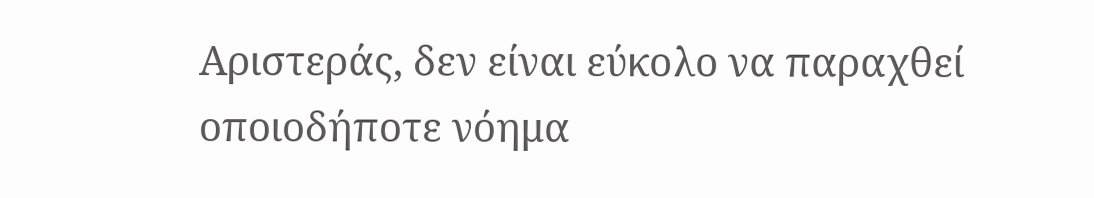Αριστεράς, δεν είναι εύκολο να παραχθεί οποιοδήποτε νόημα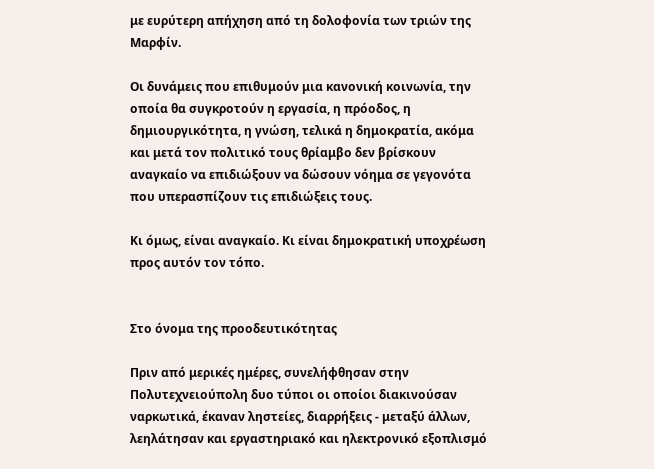με ευρύτερη απήχηση από τη δολοφονία των τριών της Μαρφίν.

Οι δυνάμεις που επιθυμούν μια κανονική κοινωνία, την οποία θα συγκροτούν η εργασία, η πρόοδος, η δημιουργικότητα, η γνώση, τελικά η δημοκρατία, ακόμα και μετά τον πολιτικό τους θρίαμβο δεν βρίσκουν αναγκαίο να επιδιώξουν να δώσουν νόημα σε γεγονότα που υπερασπίζουν τις επιδιώξεις τους.

Κι όμως, είναι αναγκαίο. Κι είναι δημοκρατική υποχρέωση προς αυτόν τον τόπο.


Στο όνομα της προοδευτικότητας

Πριν από μερικές ημέρες, συνελήφθησαν στην Πολυτεχνειούπολη δυο τύποι οι οποίοι διακινούσαν ναρκωτικά, έκαναν ληστείες, διαρρήξεις - μεταξύ άλλων, λεηλάτησαν και εργαστηριακό και ηλεκτρονικό εξοπλισμό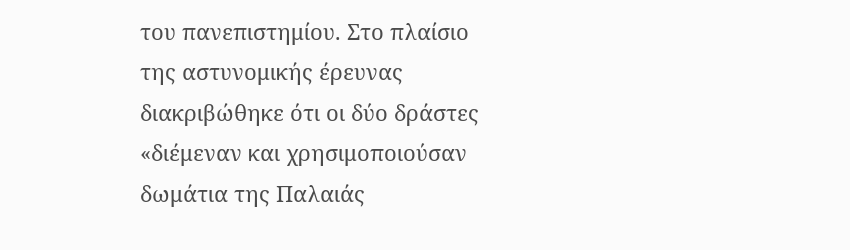του πανεπιστημίου. Στο πλαίσιο της αστυνομικής έρευνας διακριβώθηκε ότι οι δύο δράστες «διέμεναν και χρησιμοποιούσαν δωμάτια της Παλαιάς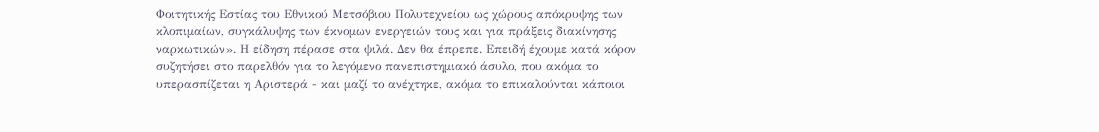Φοιτητικής Εστίας του Εθνικού Μετσόβιου Πολυτεχνείου ως χώρους απόκρυψης των κλοπιμαίων, συγκάλυψης των έκνομων ενεργειών τους και για πράξεις διακίνησης ναρκωτικών». Η είδηση πέρασε στα ψιλά. Δεν θα έπρεπε. Επειδή έχουμε κατά κόρον συζητήσει στο παρελθόν για το λεγόμενο πανεπιστημιακό άσυλο, που ακόμα το υπερασπίζεται η Αριστερά - και μαζί το ανέχτηκε, ακόμα το επικαλούνται κάποιοι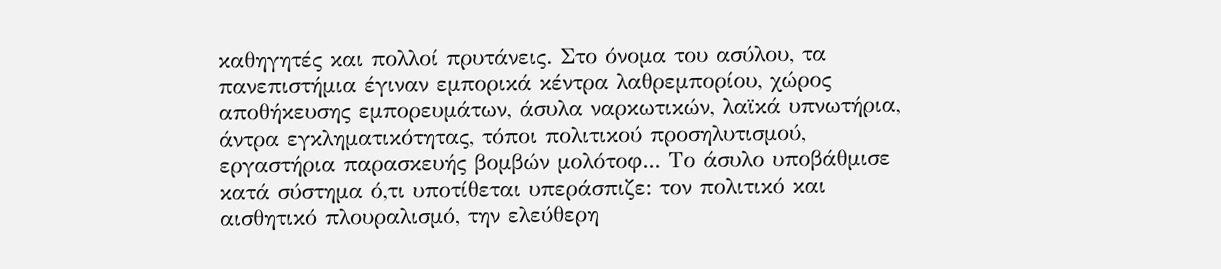καθηγητές και πολλοί πρυτάνεις. Στο όνομα του ασύλου, τα πανεπιστήμια έγιναν εμπορικά κέντρα λαθρεμπορίου, χώρος αποθήκευσης εμπορευμάτων, άσυλα ναρκωτικών, λαϊκά υπνωτήρια, άντρα εγκληματικότητας, τόποι πολιτικού προσηλυτισμού, εργαστήρια παρασκευής βομβών μολότοφ... Το άσυλο υποβάθμισε κατά σύστημα ό,τι υποτίθεται υπεράσπιζε: τον πολιτικό και αισθητικό πλουραλισμό, την ελεύθερη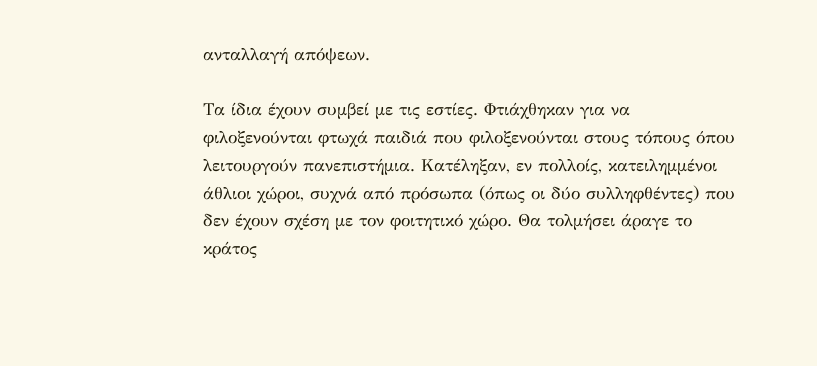ανταλλαγή απόψεων.

Τα ίδια έχουν συμβεί με τις εστίες. Φτιάχθηκαν για να φιλοξενούνται φτωχά παιδιά που φιλοξενούνται στους τόπους όπου λειτουργούν πανεπιστήμια. Κατέληξαν, εν πολλοίς, κατειλημμένοι άθλιοι χώροι, συχνά από πρόσωπα (όπως οι δύο συλληφθέντες) που δεν έχουν σχέση με τον φοιτητικό χώρο. Θα τολμήσει άραγε το κράτος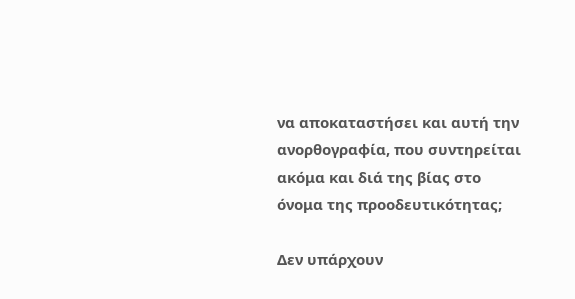να αποκαταστήσει και αυτή την ανορθογραφία, που συντηρείται ακόμα και διά της βίας στο όνομα της προοδευτικότητας;

Δεν υπάρχουν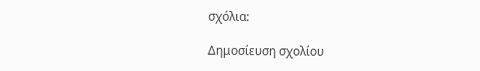σχόλια:

Δημοσίευση σχολίου